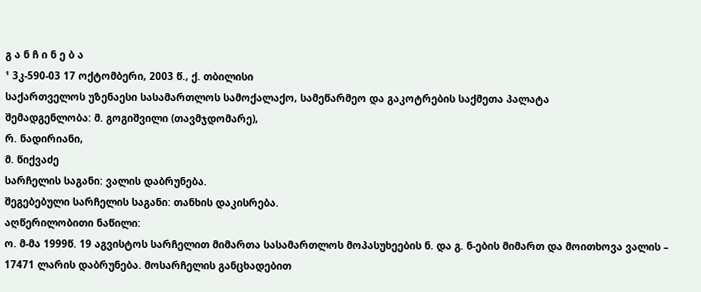გ ა ნ ჩ ი ნ ე ბ ა
¹ 3კ-590-03 17 ოქტომბერი, 2003 წ., ქ. თბილისი
საქართველოს უზენაესი სასამართლოს სამოქალაქო, სამეწარმეო და გაკოტრების საქმეთა პალატა
შემადგენლობა: მ. გოგიშვილი (თავმჯდომარე),
რ. ნადირიანი,
მ. წიქვაძე
სარჩელის საგანი: ვალის დაბრუნება.
შეგებებული სარჩელის საგანი: თანხის დაკისრება.
აღწერილობითი ნაწილი:
ო. მ-მა 1999წ. 19 აგვისტოს სარჩელით მიმართა სასამართლოს მოპასუხეების ნ. და გ. ნ-ების მიმართ და მოითხოვა ვალის – 17471 ლარის დაბრუნება. მოსარჩელის განცხადებით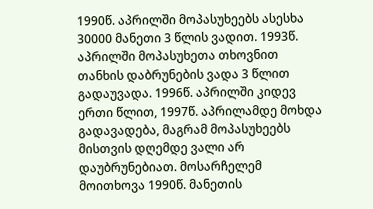1990წ. აპრილში მოპასუხეებს ასესხა 30000 მანეთი 3 წლის ვადით. 1993წ. აპრილში მოპასუხეთა თხოვნით თანხის დაბრუნების ვადა 3 წლით გადაუვადა. 1996წ. აპრილში კიდევ ერთი წლით, 1997წ. აპრილამდე მოხდა გადავადება, მაგრამ მოპასუხეებს მისთვის დღემდე ვალი არ დაუბრუნებიათ. მოსარჩელემ მოითხოვა 1990წ. მანეთის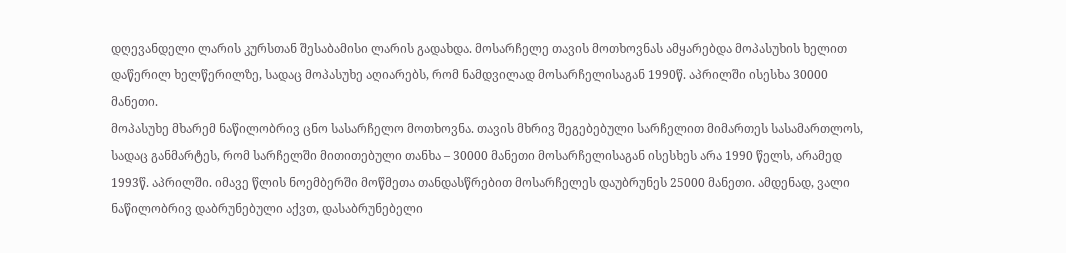დღევანდელი ლარის კურსთან შესაბამისი ლარის გადახდა. მოსარჩელე თავის მოთხოვნას ამყარებდა მოპასუხის ხელით დაწერილ ხელწერილზე, სადაც მოპასუხე აღიარებს, რომ ნამდვილად მოსარჩელისაგან 1990წ. აპრილში ისესხა 30000 მანეთი.
მოპასუხე მხარემ ნაწილობრივ ცნო სასარჩელო მოთხოვნა. თავის მხრივ შეგებებული სარჩელით მიმართეს სასამართლოს, სადაც განმარტეს, რომ სარჩელში მითითებული თანხა – 30000 მანეთი მოსარჩელისაგან ისესხეს არა 1990 წელს, არამედ 1993წ. აპრილში. იმავე წლის ნოემბერში მოწმეთა თანდასწრებით მოსარჩელეს დაუბრუნეს 25000 მანეთი. ამდენად, ვალი ნაწილობრივ დაბრუნებული აქვთ, დასაბრუნებელი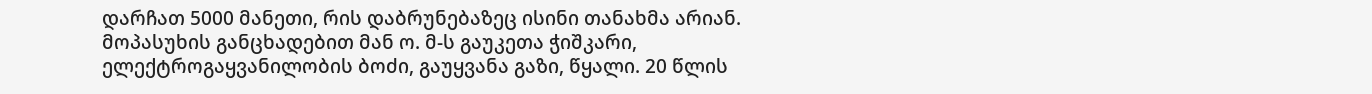დარჩათ 5000 მანეთი, რის დაბრუნებაზეც ისინი თანახმა არიან.
მოპასუხის განცხადებით მან ო. მ-ს გაუკეთა ჭიშკარი, ელექტროგაყვანილობის ბოძი, გაუყვანა გაზი, წყალი. 20 წლის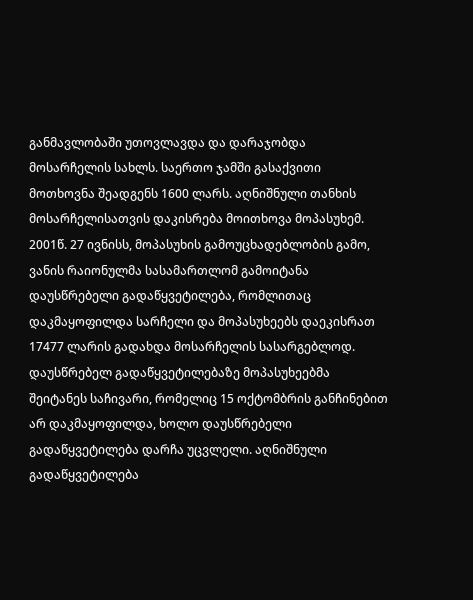განმავლობაში უთოვლავდა და დარაჯობდა მოსარჩელის სახლს. საერთო ჯამში გასაქვითი მოთხოვნა შეადგენს 1600 ლარს. აღნიშნული თანხის მოსარჩელისათვის დაკისრება მოითხოვა მოპასუხემ.
2001წ. 27 ივნისს, მოპასუხის გამოუცხადებლობის გამო, ვანის რაიონულმა სასამართლომ გამოიტანა დაუსწრებელი გადაწყვეტილება, რომლითაც დაკმაყოფილდა სარჩელი და მოპასუხეებს დაეკისრათ 17477 ლარის გადახდა მოსარჩელის სასარგებლოდ. დაუსწრებელ გადაწყვეტილებაზე მოპასუხეებმა შეიტანეს საჩივარი, რომელიც 15 ოქტომბრის განჩინებით არ დაკმაყოფილდა, ხოლო დაუსწრებელი გადაწყვეტილება დარჩა უცვლელი. აღნიშნული გადაწყვეტილება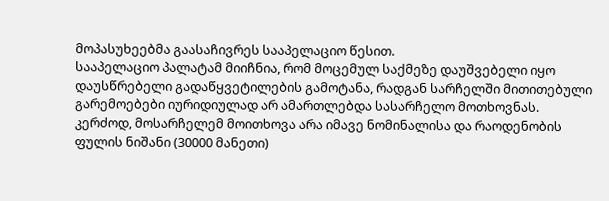მოპასუხეებმა გაასაჩივრეს სააპელაციო წესით.
სააპელაციო პალატამ მიიჩნია, რომ მოცემულ საქმეზე დაუშვებელი იყო დაუსწრებელი გადაწყვეტილების გამოტანა, რადგან სარჩელში მითითებული გარემოებები იურიდიულად არ ამართლებდა სასარჩელო მოთხოვნას. კერძოდ, მოსარჩელემ მოითხოვა არა იმავე ნომინალისა და რაოდენობის ფულის ნიშანი (30000 მანეთი)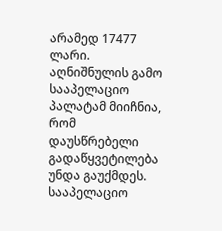არამედ 17477 ლარი. აღნიშნულის გამო სააპელაციო პალატამ მიიჩნია, რომ დაუსწრებელი გადაწყვეტილება უნდა გაუქმდეს.
სააპელაციო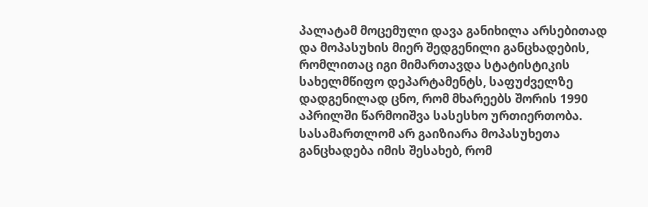პალატამ მოცემული დავა განიხილა არსებითად და მოპასუხის მიერ შედგენილი განცხადების, რომლითაც იგი მიმართავდა სტატისტიკის სახელმწიფო დეპარტამენტს, საფუძველზე დადგენილად ცნო, რომ მხარეებს შორის 1990 აპრილში წარმოიშვა სასესხო ურთიერთობა.
სასამართლომ არ გაიზიარა მოპასუხეთა განცხადება იმის შესახებ, რომ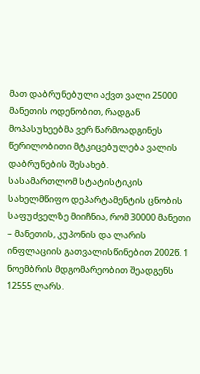მათ დაბრუნებული აქვთ ვალი 25000 მანეთის ოდენობით, რადგან მოპასუხეებმა ვერ წარმოადგინეს წერილობითი მტკიცებულება ვალის დაბრუნების შესახებ.
სასამართლომ სტატისტიკის სახელმწიფო დეპარტამენტის ცნობის საფუძველზე მიიჩნია, რომ 30000 მანეთი – მანეთის, კუპონის და ლარის ინფლაციის გათვალისწინებით 2002წ. 1 ნოემბრის მდგომარეობით შეადგენს 12555 ლარს.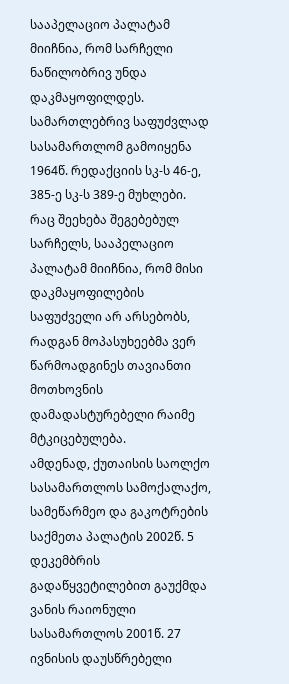სააპელაციო პალატამ მიიჩნია, რომ სარჩელი ნაწილობრივ უნდა დაკმაყოფილდეს. სამართლებრივ საფუძვლად სასამართლომ გამოიყენა 1964წ. რედაქციის სკ-ს 46-ე, 385-ე სკ-ს 389-ე მუხლები.
რაც შეეხება შეგებებულ სარჩელს, სააპელაციო პალატამ მიიჩნია, რომ მისი დაკმაყოფილების საფუძველი არ არსებობს, რადგან მოპასუხეებმა ვერ წარმოადგინეს თავიანთი მოთხოვნის დამადასტურებელი რაიმე მტკიცებულება.
ამდენად, ქუთაისის საოლქო სასამართლოს სამოქალაქო, სამეწარმეო და გაკოტრების საქმეთა პალატის 2002წ. 5 დეკემბრის გადაწყვეტილებით გაუქმდა ვანის რაიონული სასამართლოს 2001წ. 27 ივნისის დაუსწრებელი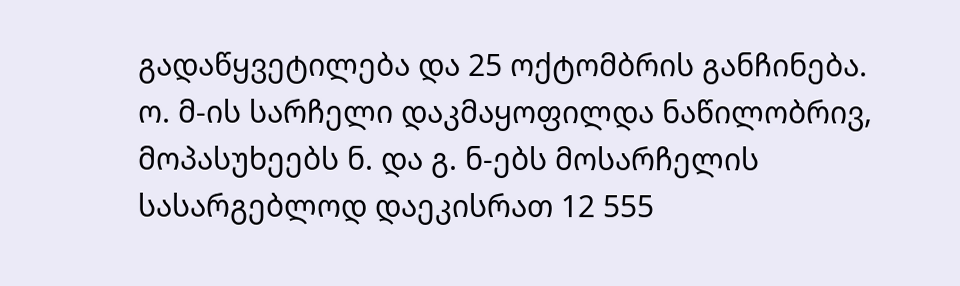გადაწყვეტილება და 25 ოქტომბრის განჩინება.
ო. მ-ის სარჩელი დაკმაყოფილდა ნაწილობრივ, მოპასუხეებს ნ. და გ. ნ-ებს მოსარჩელის სასარგებლოდ დაეკისრათ 12 555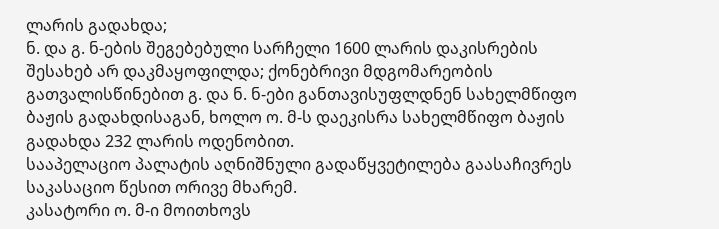ლარის გადახდა;
ნ. და გ. ნ-ების შეგებებული სარჩელი 1600 ლარის დაკისრების შესახებ არ დაკმაყოფილდა; ქონებრივი მდგომარეობის გათვალისწინებით გ. და ნ. ნ-ები განთავისუფლდნენ სახელმწიფო ბაჟის გადახდისაგან, ხოლო ო. მ-ს დაეკისრა სახელმწიფო ბაჟის გადახდა 232 ლარის ოდენობით.
სააპელაციო პალატის აღნიშნული გადაწყვეტილება გაასაჩივრეს საკასაციო წესით ორივე მხარემ.
კასატორი ო. მ-ი მოითხოვს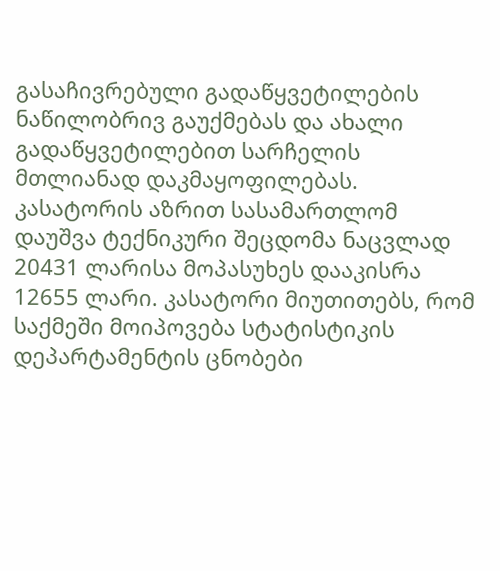გასაჩივრებული გადაწყვეტილების ნაწილობრივ გაუქმებას და ახალი გადაწყვეტილებით სარჩელის მთლიანად დაკმაყოფილებას. კასატორის აზრით სასამართლომ დაუშვა ტექნიკური შეცდომა ნაცვლად 20431 ლარისა მოპასუხეს დააკისრა 12655 ლარი. კასატორი მიუთითებს, რომ საქმეში მოიპოვება სტატისტიკის დეპარტამენტის ცნობები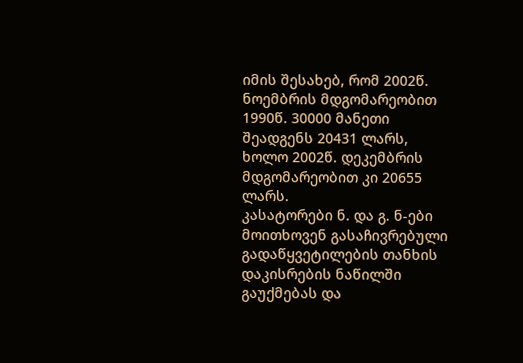იმის შესახებ, რომ 2002წ. ნოემბრის მდგომარეობით 1990წ. 30000 მანეთი შეადგენს 20431 ლარს, ხოლო 2002წ. დეკემბრის მდგომარეობით კი 20655 ლარს.
კასატორები ნ. და გ. ნ-ები მოითხოვენ გასაჩივრებული გადაწყვეტილების თანხის დაკისრების ნაწილში გაუქმებას და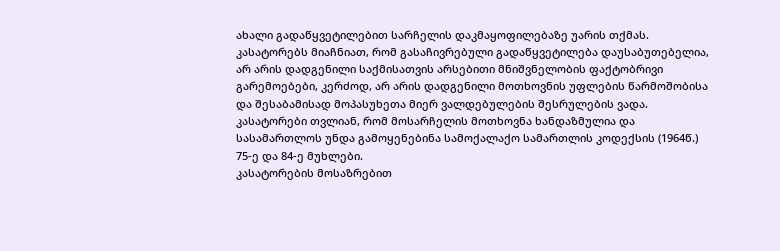ახალი გადაწყვეტილებით სარჩელის დაკმაყოფილებაზე უარის თქმას.
კასატორებს მიაჩნიათ, რომ გასაჩივრებული გადაწყვეტილება დაუსაბუთებელია, არ არის დადგენილი საქმისათვის არსებითი მნიშვნელობის ფაქტობრივი გარემოებები, კერძოდ, არ არის დადგენილი მოთხოვნის უფლების წარმოშობისა და შესაბამისად მოპასუხეთა მიერ ვალდებულების შესრულების ვადა.
კასატორები თვლიან, რომ მოსარჩელის მოთხოვნა ხანდაზმულია და სასამართლოს უნდა გამოყენებინა სამოქალაქო სამართლის კოდექსის (1964წ.) 75-ე და 84-ე მუხლები.
კასატორების მოსაზრებით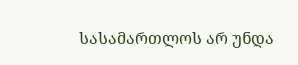სასამართლოს არ უნდა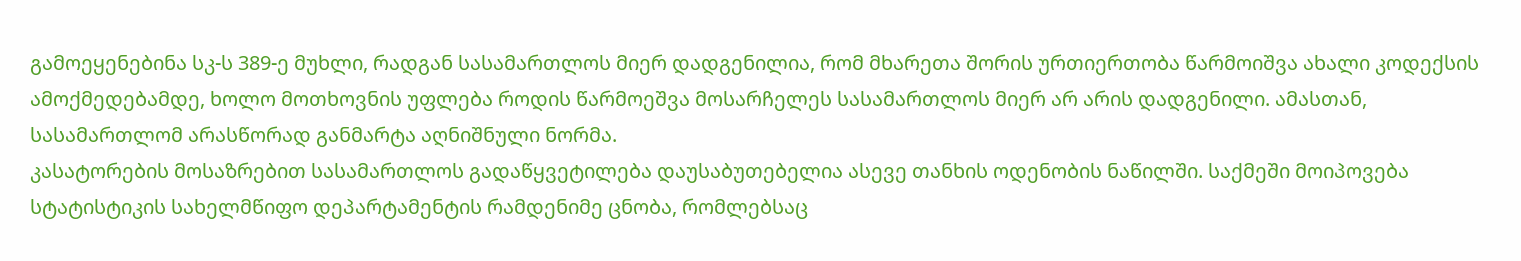გამოეყენებინა სკ-ს 389-ე მუხლი, რადგან სასამართლოს მიერ დადგენილია, რომ მხარეთა შორის ურთიერთობა წარმოიშვა ახალი კოდექსის ამოქმედებამდე, ხოლო მოთხოვნის უფლება როდის წარმოეშვა მოსარჩელეს სასამართლოს მიერ არ არის დადგენილი. ამასთან, სასამართლომ არასწორად განმარტა აღნიშნული ნორმა.
კასატორების მოსაზრებით სასამართლოს გადაწყვეტილება დაუსაბუთებელია ასევე თანხის ოდენობის ნაწილში. საქმეში მოიპოვება სტატისტიკის სახელმწიფო დეპარტამენტის რამდენიმე ცნობა, რომლებსაც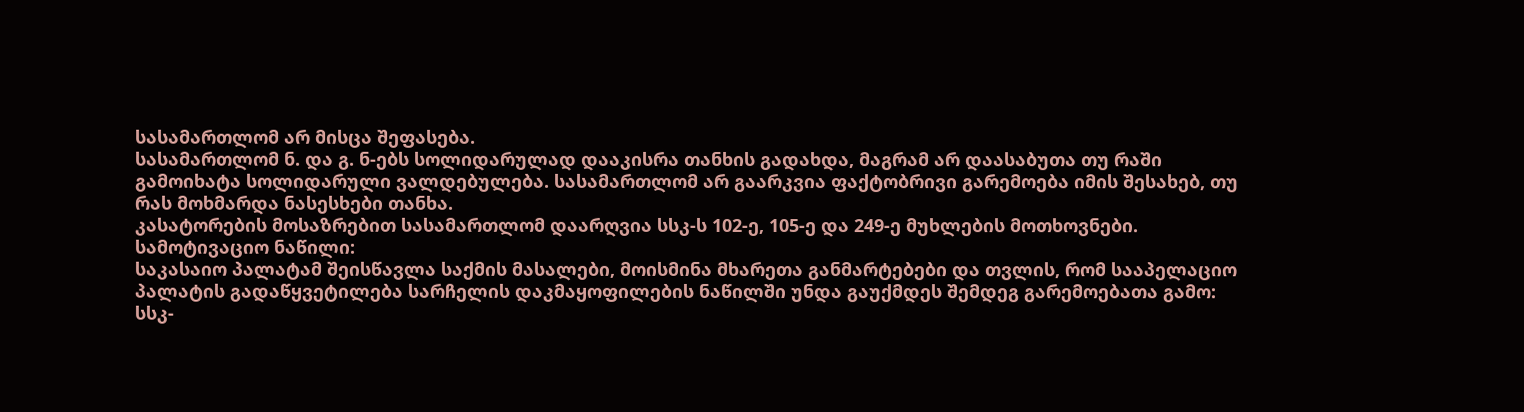სასამართლომ არ მისცა შეფასება.
სასამართლომ ნ. და გ. ნ-ებს სოლიდარულად დააკისრა თანხის გადახდა, მაგრამ არ დაასაბუთა თუ რაში გამოიხატა სოლიდარული ვალდებულება. სასამართლომ არ გაარკვია ფაქტობრივი გარემოება იმის შესახებ, თუ რას მოხმარდა ნასესხები თანხა.
კასატორების მოსაზრებით სასამართლომ დაარღვია სსკ-ს 102-ე, 105-ე და 249-ე მუხლების მოთხოვნები.
სამოტივაციო ნაწილი:
საკასაიო პალატამ შეისწავლა საქმის მასალები, მოისმინა მხარეთა განმარტებები და თვლის, რომ სააპელაციო პალატის გადაწყვეტილება სარჩელის დაკმაყოფილების ნაწილში უნდა გაუქმდეს შემდეგ გარემოებათა გამო:
სსკ-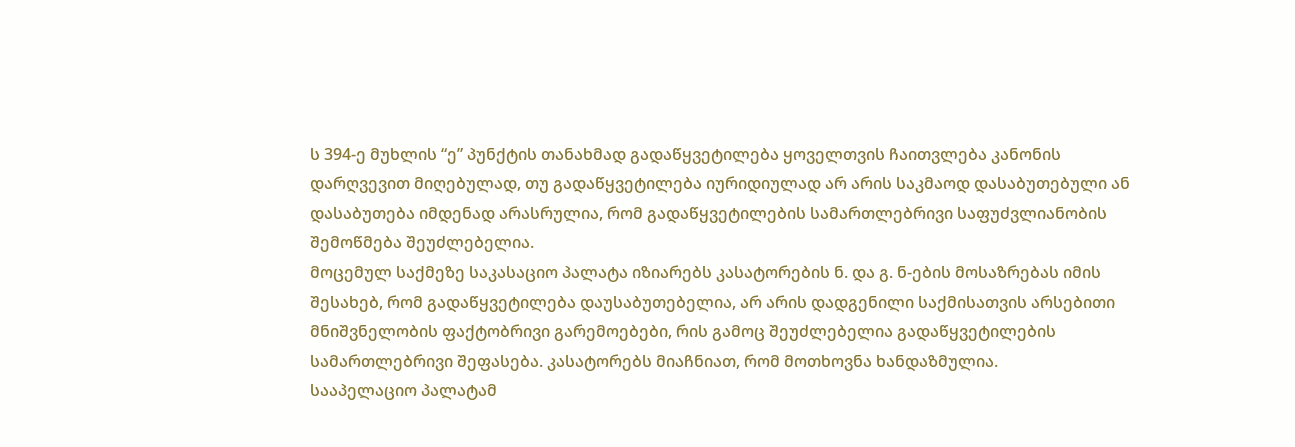ს 394-ე მუხლის “ე” პუნქტის თანახმად გადაწყვეტილება ყოველთვის ჩაითვლება კანონის დარღვევით მიღებულად, თუ გადაწყვეტილება იურიდიულად არ არის საკმაოდ დასაბუთებული ან დასაბუთება იმდენად არასრულია, რომ გადაწყვეტილების სამართლებრივი საფუძვლიანობის შემოწმება შეუძლებელია.
მოცემულ საქმეზე საკასაციო პალატა იზიარებს კასატორების ნ. და გ. ნ-ების მოსაზრებას იმის შესახებ, რომ გადაწყვეტილება დაუსაბუთებელია, არ არის დადგენილი საქმისათვის არსებითი მნიშვნელობის ფაქტობრივი გარემოებები, რის გამოც შეუძლებელია გადაწყვეტილების სამართლებრივი შეფასება. კასატორებს მიაჩნიათ, რომ მოთხოვნა ხანდაზმულია.
სააპელაციო პალატამ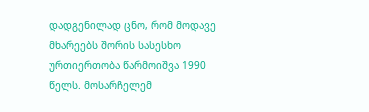დადგენილად ცნო, რომ მოდავე მხარეებს შორის სასესხო ურთიერთობა წარმოიშვა 1990 წელს. მოსარჩელემ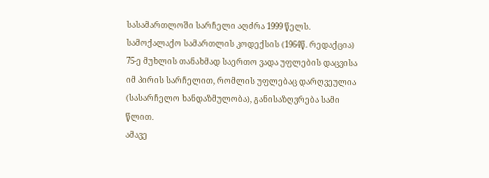სასამართლოში სარჩელი აღძრა 1999 წელს.
სამოქალაქო სამართლის კოდექსის (1964წ. რედაქცია) 75-ე მუხლის თანახმად საერთო ვადა უფლების დაცვისა იმ პირის სარჩელით, რომლის უფლებაც დარღვეულია (სასარჩელო ხანდაზმულობა), განისაზღვრება სამი წლით.
ამავე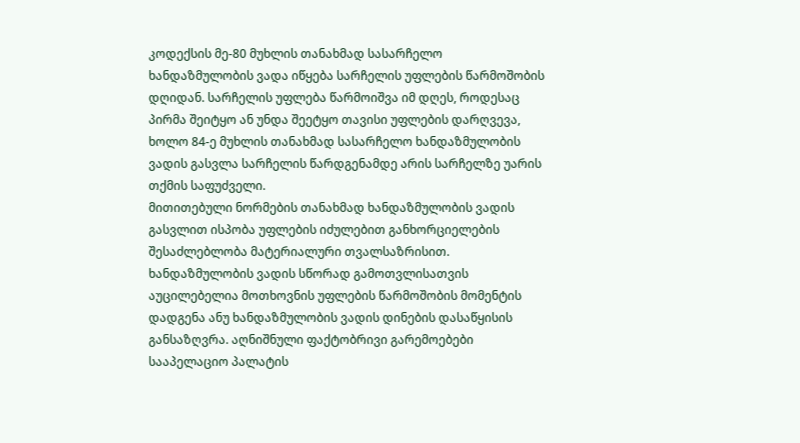კოდექსის მე-80 მუხლის თანახმად სასარჩელო ხანდაზმულობის ვადა იწყება სარჩელის უფლების წარმოშობის დღიდან. სარჩელის უფლება წარმოიშვა იმ დღეს, როდესაც პირმა შეიტყო ან უნდა შეეტყო თავისი უფლების დარღვევა, ხოლო 84-ე მუხლის თანახმად სასარჩელო ხანდაზმულობის ვადის გასვლა სარჩელის წარდგენამდე არის სარჩელზე უარის თქმის საფუძველი.
მითითებული ნორმების თანახმად ხანდაზმულობის ვადის გასვლით ისპობა უფლების იძულებით განხორციელების შესაძლებლობა მატერიალური თვალსაზრისით. ხანდაზმულობის ვადის სწორად გამოთვლისათვის აუცილებელია მოთხოვნის უფლების წარმოშობის მომენტის დადგენა ანუ ხანდაზმულობის ვადის დინების დასაწყისის განსაზღვრა. აღნიშნული ფაქტობრივი გარემოებები სააპელაციო პალატის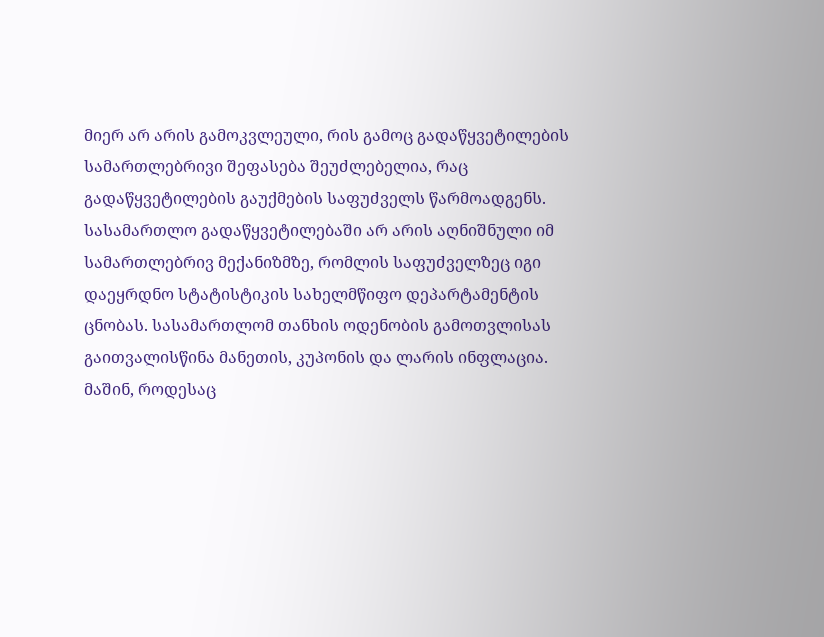მიერ არ არის გამოკვლეული, რის გამოც გადაწყვეტილების სამართლებრივი შეფასება შეუძლებელია, რაც გადაწყვეტილების გაუქმების საფუძველს წარმოადგენს.
სასამართლო გადაწყვეტილებაში არ არის აღნიშნული იმ სამართლებრივ მექანიზმზე, რომლის საფუძველზეც იგი დაეყრდნო სტატისტიკის სახელმწიფო დეპარტამენტის ცნობას. სასამართლომ თანხის ოდენობის გამოთვლისას გაითვალისწინა მანეთის, კუპონის და ლარის ინფლაცია. მაშინ, როდესაც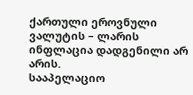ქართული ეროვნული ვალუტის – ლარის ინფლაცია დადგენილი არ არის.
სააპელაციო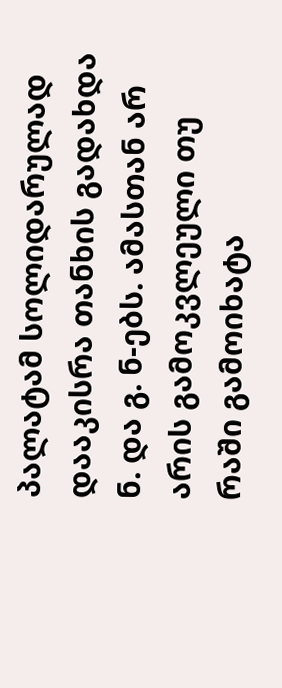პალატამ სოლიდარულად დააკისრა თანხის გადახდა ნ. და გ. ნ-ებს. ამასთან არ არის გამოკვლეული თუ რაში გამოიხატა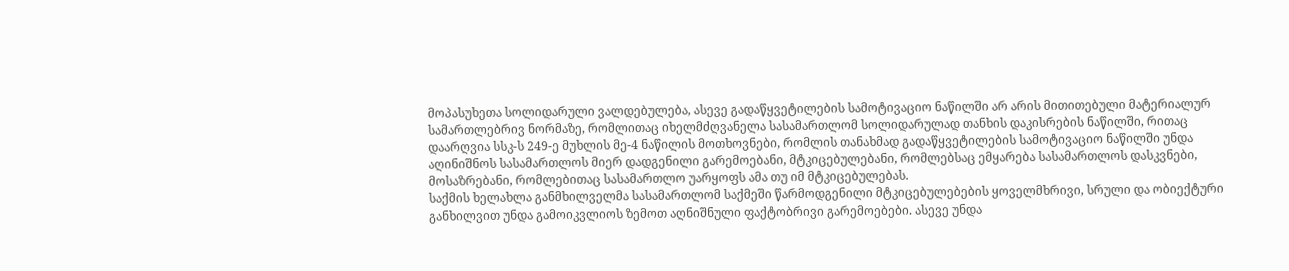მოპასუხეთა სოლიდარული ვალდებულება, ასევე გადაწყვეტილების სამოტივაციო ნაწილში არ არის მითითებული მატერიალურ სამართლებრივ ნორმაზე, რომლითაც იხელმძღვანელა სასამართლომ სოლიდარულად თანხის დაკისრების ნაწილში, რითაც დაარღვია სსკ-ს 249-ე მუხლის მე-4 ნაწილის მოთხოვნები, რომლის თანახმად გადაწყვეტილების სამოტივაციო ნაწილში უნდა აღინიშნოს სასამართლოს მიერ დადგენილი გარემოებანი, მტკიცებულებანი, რომლებსაც ემყარება სასამართლოს დასკვნები, მოსაზრებანი, რომლებითაც სასამართლო უარყოფს ამა თუ იმ მტკიცებულებას.
საქმის ხელახლა განმხილველმა სასამართლომ საქმეში წარმოდგენილი მტკიცებულებების ყოველმხრივი, სრული და ობიექტური განხილვით უნდა გამოიკვლიოს ზემოთ აღნიშნული ფაქტობრივი გარემოებები. ასევე უნდა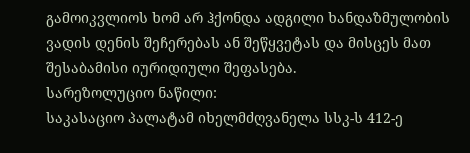გამოიკვლიოს ხომ არ ჰქონდა ადგილი ხანდაზმულობის ვადის დენის შეჩერებას ან შეწყვეტას და მისცეს მათ შესაბამისი იურიდიული შეფასება.
სარეზოლუციო ნაწილი:
საკასაციო პალატამ იხელმძღვანელა სსკ-ს 412-ე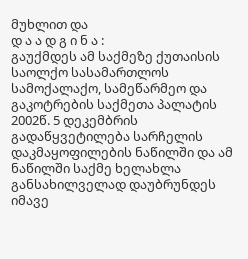მუხლით და
დ ა ა დ გ ი ნ ა :
გაუქმდეს ამ საქმეზე ქუთაისის საოლქო სასამართლოს სამოქალაქო, სამეწარმეო და გაკოტრების საქმეთა პალატის 2002წ. 5 დეკემბრის გადაწყვეტილება სარჩელის დაკმაყოფილების ნაწილში და ამ ნაწილში საქმე ხელახლა განსახილველად დაუბრუნდეს იმავე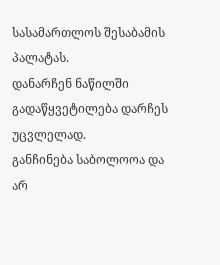სასამართლოს შესაბამის პალატას.
დანარჩენ ნაწილში გადაწყვეტილება დარჩეს უცვლელად.
განჩინება საბოლოოა და არ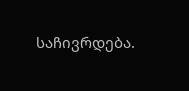საჩივრდება.